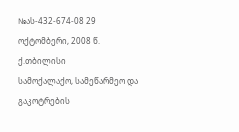№ას-432-674-08 29 ოქტომბერი, 2008 წ.
ქ.თბილისი
სამოქალაქო, სამეწარმეო და გაკოტრების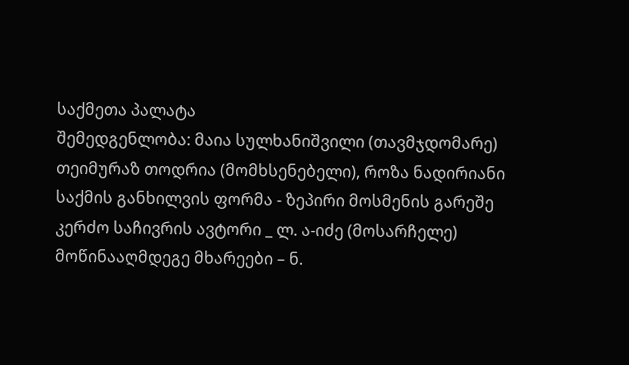საქმეთა პალატა
შემედგენლობა: მაია სულხანიშვილი (თავმჯდომარე)
თეიმურაზ თოდრია (მომხსენებელი), როზა ნადირიანი
საქმის განხილვის ფორმა - ზეპირი მოსმენის გარეშე
კერძო საჩივრის ავტორი _ ლ. ა-იძე (მოსარჩელე)
მოწინააღმდეგე მხარეები – ნ.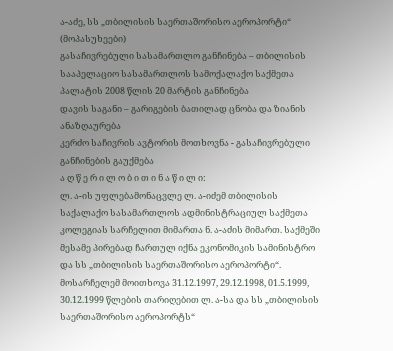ა-აძე, სს „თბილისის საერთაშორისო აეროპორტი“ (მოპასუხეები)
გასაჩივრებული სასამართლო განჩინება – თბილისის სააპელაციო სასამართლოს სამოქალაქო საქმეთა პალატის 2008 წლის 20 მარტის განჩინება
დავის საგანი – გარიგების ბათილად ცნობა და ზიანის ანაზღაურება
კერძო საჩივრის ავტორის მოთხოვნა - გასაჩივრებული განჩინების გაუქმება
ა ღ წ ე რ ი ლ ო ბ ი თ ი ნ ა წ ი ლ ი:
ლ. ა-ის უფლებამონაცვლე ლ. ა-იძემ თბილისის საქალაქო სასამართლოს ადმინისტრაციულ საქმეთა კოლეგიას სარჩელით მიმართა ნ. ა-აძის მიმართ. საქმეში მესამე პირებად ჩართულ იქნა ეკონომიკის სამინისტრო და სს „თბილისის საერთაშორისო აეროპორტი“. მოსარჩელემ მოითხოვა 31.12.1997, 29.12.1998, 01.5.1999, 30.12.1999 წლების თარიღებით ლ. ა-სა და სს „თბილისის საერთაშორისო აეროპორტს“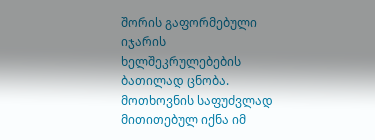შორის გაფორმებული იჯარის ხელშეკრულებების ბათილად ცნობა. მოთხოვნის საფუძვლად მითითებულ იქნა იმ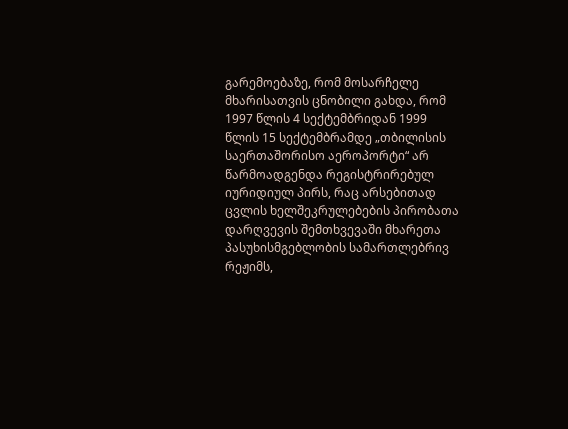გარემოებაზე, რომ მოსარჩელე მხარისათვის ცნობილი გახდა, რომ 1997 წლის 4 სექტემბრიდან 1999 წლის 15 სექტემბრამდე „თბილისის საერთაშორისო აეროპორტი“ არ წარმოადგენდა რეგისტრირებულ იურიდიულ პირს, რაც არსებითად ცვლის ხელშეკრულებების პირობათა დარღვევის შემთხვევაში მხარეთა პასუხისმგებლობის სამართლებრივ რეჟიმს,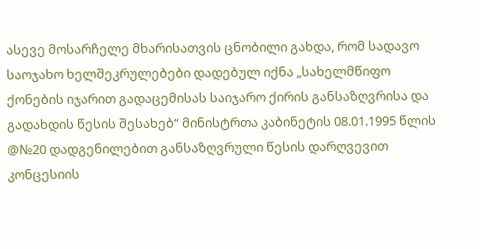ასევე მოსარჩელე მხარისათვის ცნობილი გახდა, რომ სადავო საოჯახო ხელშეკრულებები დადებულ იქნა „სახელმწიფო ქონების იჯარით გადაცემისას საიჯარო ქირის განსაზღვრისა და გადახდის წესის შესახებ“ მინისტრთა კაბინეტის 08.01.1995 წლის @№20 დადგენილებით განსაზღვრული წესის დარღვევით კონცესიის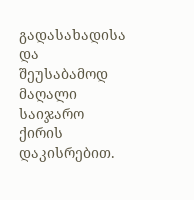გადასახადისა და შეუსაბამოდ მაღალი საიჯარო ქირის დაკისრებით.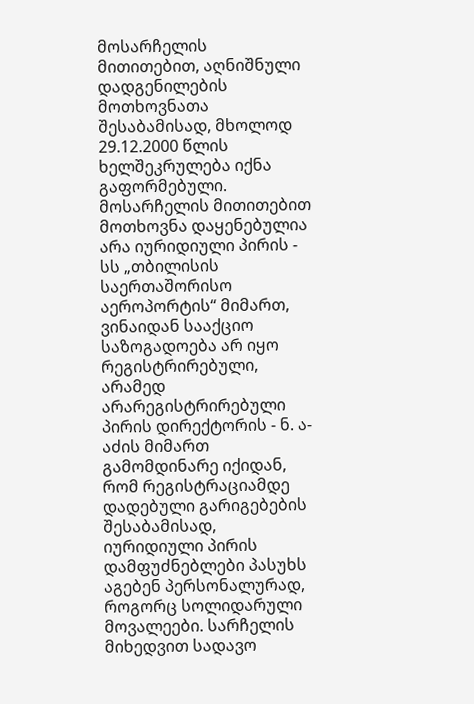მოსარჩელის მითითებით, აღნიშნული დადგენილების მოთხოვნათა შესაბამისად, მხოლოდ 29.12.2000 წლის ხელშეკრულება იქნა გაფორმებული. მოსარჩელის მითითებით მოთხოვნა დაყენებულია არა იურიდიული პირის - სს „თბილისის საერთაშორისო აეროპორტის“ მიმართ, ვინაიდან სააქციო საზოგადოება არ იყო რეგისტრირებული, არამედ არარეგისტრირებული პირის დირექტორის - ნ. ა-აძის მიმართ გამომდინარე იქიდან, რომ რეგისტრაციამდე დადებული გარიგებების შესაბამისად, იურიდიული პირის დამფუძნებლები პასუხს აგებენ პერსონალურად, როგორც სოლიდარული მოვალეები. სარჩელის მიხედვით სადავო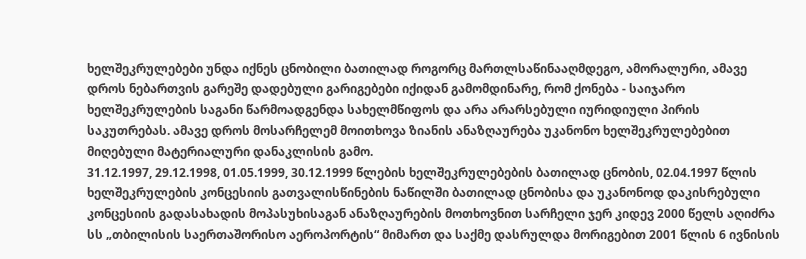ხელშეკრულებები უნდა იქნეს ცნობილი ბათილად როგორც მართლსაწინააღმდეგო, ამორალური, ამავე დროს ნებართვის გარეშე დადებული გარიგებები იქიდან გამომდინარე, რომ ქონება - საიჯარო ხელშეკრულების საგანი წარმოადგენდა სახელმწიფოს და არა არარსებული იურიდიული პირის საკუთრებას. ამავე დროს მოსარჩელემ მოითხოვა ზიანის ანაზღაურება უკანონო ხელშეკრულებებით მიღებული მატერიალური დანაკლისის გამო.
31.12.1997, 29.12.1998, 01.05.1999, 30.12.1999 წლების ხელშეკრულებების ბათილად ცნობის, 02.04.1997 წლის ხელშეკრულების კონცესიის გათვალისწინების ნაწილში ბათილად ცნობისა და უკანონოდ დაკისრებული კონცესიის გადასახადის მოპასუხისაგან ანაზღაურების მოთხოვნით სარჩელი ჯერ კიდევ 2000 წელს აღიძრა სს „თბილისის საერთაშორისო აეროპორტის“ მიმართ და საქმე დასრულდა მორიგებით 2001 წლის 6 ივნისის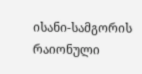ისანი-სამგორის რაიონული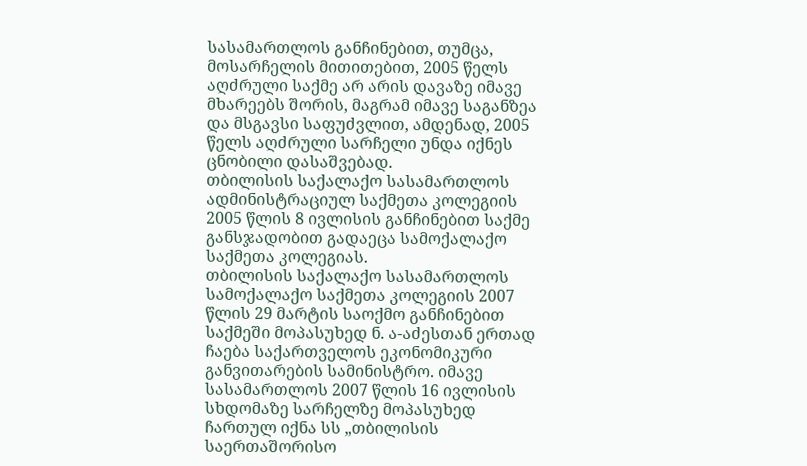სასამართლოს განჩინებით, თუმცა, მოსარჩელის მითითებით, 2005 წელს აღძრული საქმე არ არის დავაზე იმავე მხარეებს შორის, მაგრამ იმავე საგანზეა და მსგავსი საფუძვლით, ამდენად, 2005 წელს აღძრული სარჩელი უნდა იქნეს ცნობილი დასაშვებად.
თბილისის საქალაქო სასამართლოს ადმინისტრაციულ საქმეთა კოლეგიის 2005 წლის 8 ივლისის განჩინებით საქმე განსჯადობით გადაეცა სამოქალაქო საქმეთა კოლეგიას.
თბილისის საქალაქო სასამართლოს სამოქალაქო საქმეთა კოლეგიის 2007 წლის 29 მარტის საოქმო განჩინებით საქმეში მოპასუხედ ნ. ა-აძესთან ერთად ჩაება საქართველოს ეკონომიკური განვითარების სამინისტრო. იმავე სასამართლოს 2007 წლის 16 ივლისის სხდომაზე სარჩელზე მოპასუხედ ჩართულ იქნა სს „თბილისის საერთაშორისო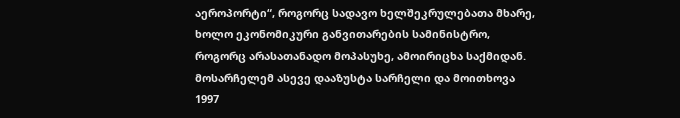აეროპორტი“, როგორც სადავო ხელშეკრულებათა მხარე, ხოლო ეკონომიკური განვითარების სამინისტრო, როგორც არასათანადო მოპასუხე, ამოირიცხა საქმიდან. მოსარჩელემ ასევე დააზუსტა სარჩელი და მოითხოვა 1997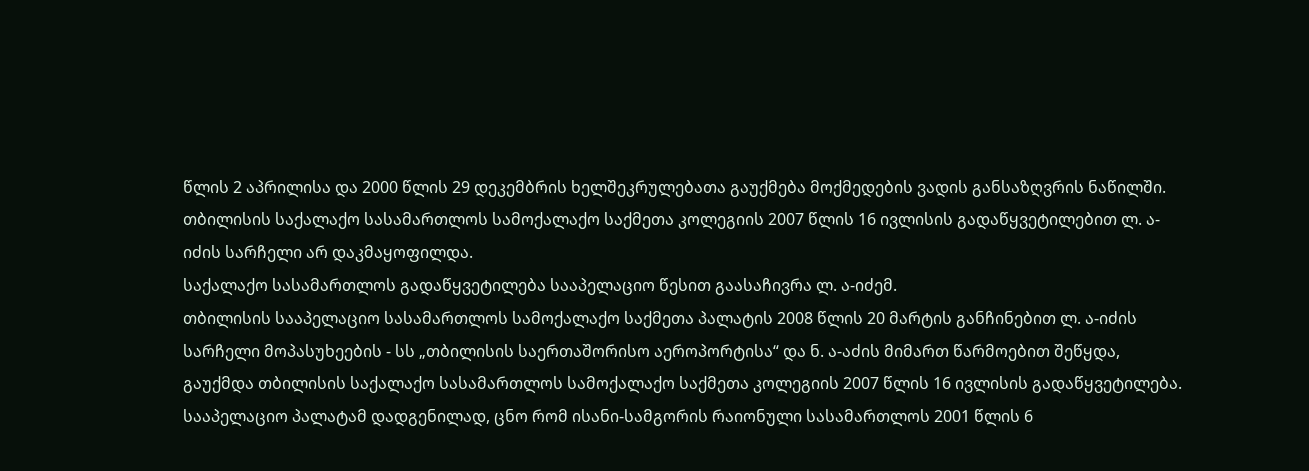წლის 2 აპრილისა და 2000 წლის 29 დეკემბრის ხელშეკრულებათა გაუქმება მოქმედების ვადის განსაზღვრის ნაწილში.
თბილისის საქალაქო სასამართლოს სამოქალაქო საქმეთა კოლეგიის 2007 წლის 16 ივლისის გადაწყვეტილებით ლ. ა-იძის სარჩელი არ დაკმაყოფილდა.
საქალაქო სასამართლოს გადაწყვეტილება სააპელაციო წესით გაასაჩივრა ლ. ა-იძემ.
თბილისის სააპელაციო სასამართლოს სამოქალაქო საქმეთა პალატის 2008 წლის 20 მარტის განჩინებით ლ. ა-იძის სარჩელი მოპასუხეების - სს „თბილისის საერთაშორისო აეროპორტისა“ და ნ. ა-აძის მიმართ წარმოებით შეწყდა, გაუქმდა თბილისის საქალაქო სასამართლოს სამოქალაქო საქმეთა კოლეგიის 2007 წლის 16 ივლისის გადაწყვეტილება.
სააპელაციო პალატამ დადგენილად, ცნო რომ ისანი-სამგორის რაიონული სასამართლოს 2001 წლის 6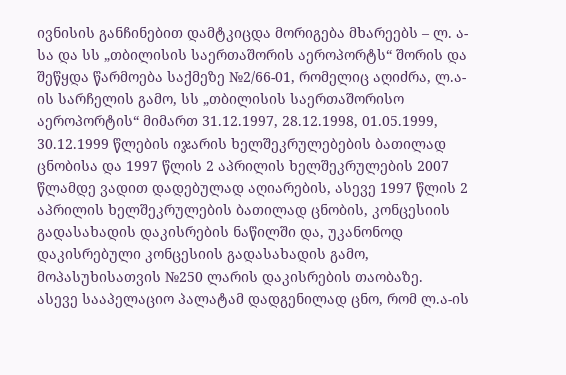ივნისის განჩინებით დამტკიცდა მორიგება მხარეებს – ლ. ა-სა და სს „თბილისის საერთაშორის აეროპორტს“ შორის და შეწყდა წარმოება საქმეზე №2/66-01, რომელიც აღიძრა, ლ.ა-ის სარჩელის გამო, სს „თბილისის საერთაშორისო აეროპორტის“ მიმართ 31.12.1997, 28.12.1998, 01.05.1999, 30.12.1999 წლების იჯარის ხელშეკრულებების ბათილად ცნობისა და 1997 წლის 2 აპრილის ხელშეკრულების 2007 წლამდე ვადით დადებულად აღიარების, ასევე 1997 წლის 2 აპრილის ხელშეკრულების ბათილად ცნობის, კონცესიის გადასახადის დაკისრების ნაწილში და, უკანონოდ დაკისრებული კონცესიის გადასახადის გამო, მოპასუხისათვის №250 ლარის დაკისრების თაობაზე.
ასევე სააპელაციო პალატამ დადგენილად ცნო, რომ ლ.ა-ის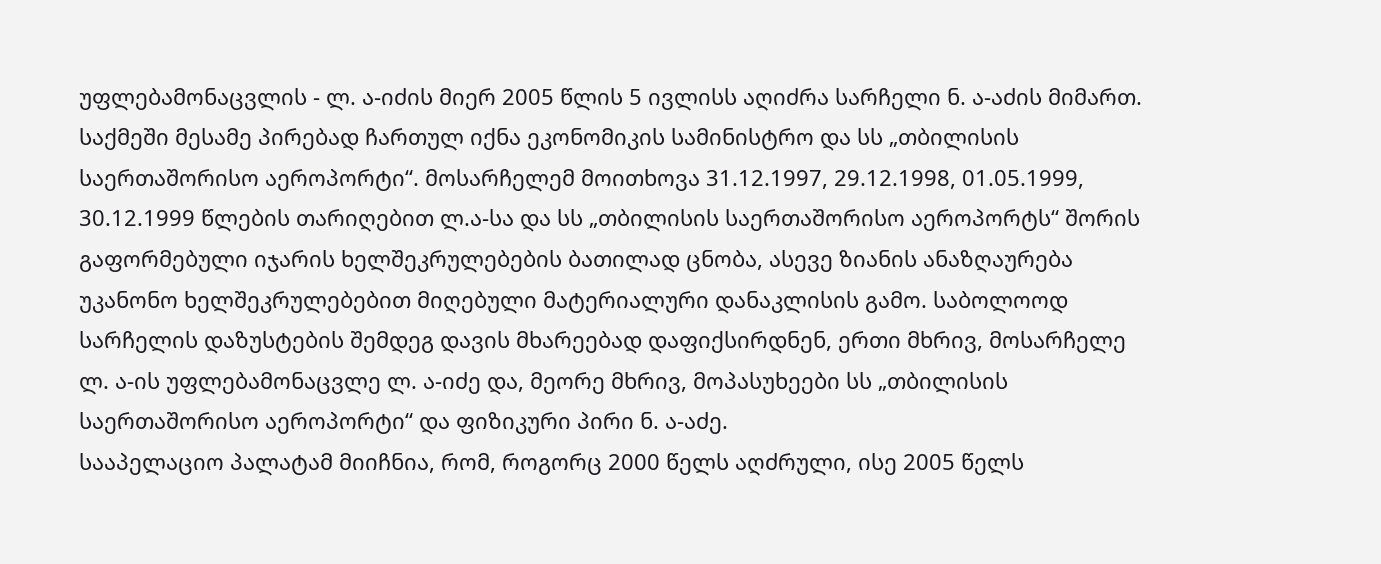უფლებამონაცვლის - ლ. ა-იძის მიერ 2005 წლის 5 ივლისს აღიძრა სარჩელი ნ. ა-აძის მიმართ. საქმეში მესამე პირებად ჩართულ იქნა ეკონომიკის სამინისტრო და სს „თბილისის საერთაშორისო აეროპორტი“. მოსარჩელემ მოითხოვა 31.12.1997, 29.12.1998, 01.05.1999, 30.12.1999 წლების თარიღებით ლ.ა-სა და სს „თბილისის საერთაშორისო აეროპორტს“ შორის გაფორმებული იჯარის ხელშეკრულებების ბათილად ცნობა, ასევე ზიანის ანაზღაურება უკანონო ხელშეკრულებებით მიღებული მატერიალური დანაკლისის გამო. საბოლოოდ სარჩელის დაზუსტების შემდეგ დავის მხარეებად დაფიქსირდნენ, ერთი მხრივ, მოსარჩელე ლ. ა-ის უფლებამონაცვლე ლ. ა-იძე და, მეორე მხრივ, მოპასუხეები სს „თბილისის საერთაშორისო აეროპორტი“ და ფიზიკური პირი ნ. ა-აძე.
სააპელაციო პალატამ მიიჩნია, რომ, როგორც 2000 წელს აღძრული, ისე 2005 წელს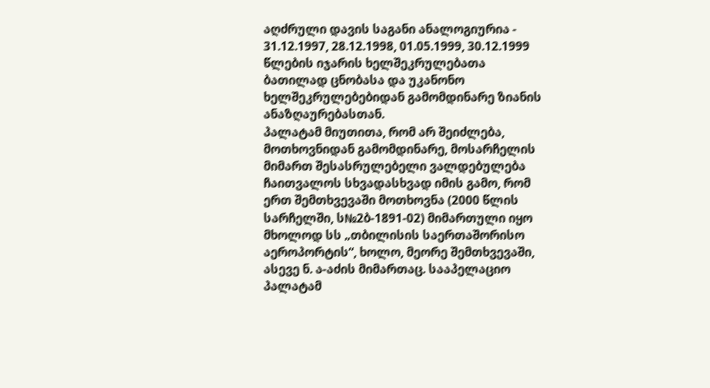აღძრული დავის საგანი ანალოგიურია - 31.12.1997, 28.12.1998, 01.05.1999, 30.12.1999 წლების იჯარის ხელშეკრულებათა ბათილად ცნობასა და უკანონო ხელშეკრულებებიდან გამომდინარე ზიანის ანაზღაურებასთან.
პალატამ მიუთითა, რომ არ შეიძლება, მოთხოვნიდან გამომდინარე, მოსარჩელის მიმართ შესასრულებელი ვალდებულება ჩაითვალოს სხვადასხვად იმის გამო, რომ ერთ შემთხვევაში მოთხოვნა (2000 წლის სარჩელში, ს№2ბ-1891-02) მიმართული იყო მხოლოდ სს „თბილისის საერთაშორისო აეროპორტის“, ხოლო, მეორე შემთხვევაში, ასევე ნ. ა-აძის მიმართაც. სააპელაციო პალატამ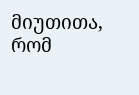მიუთითა, რომ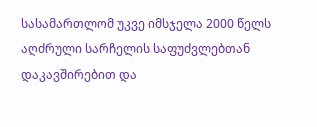სასამართლომ უკვე იმსჯელა 2000 წელს აღძრული სარჩელის საფუძვლებთან დაკავშირებით და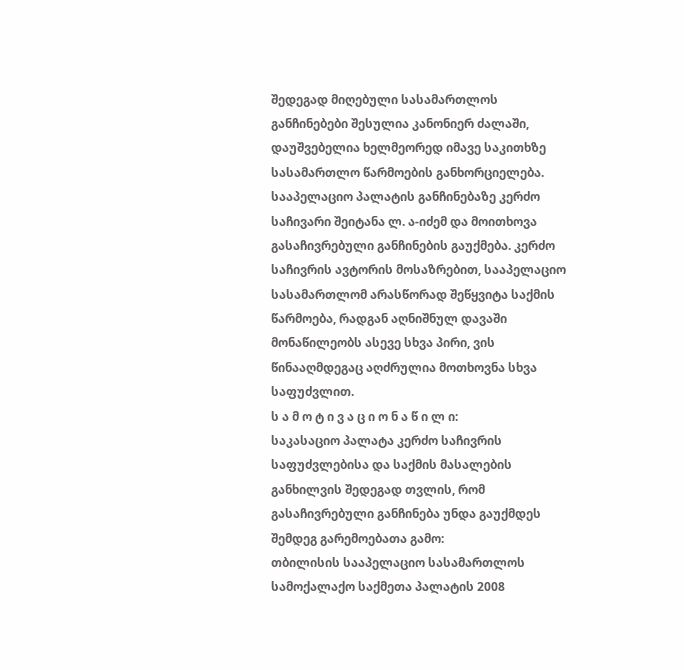შედეგად მიღებული სასამართლოს განჩინებები შესულია კანონიერ ძალაში, დაუშვებელია ხელმეორედ იმავე საკითხზე სასამართლო წარმოების განხორციელება.
სააპელაციო პალატის განჩინებაზე კერძო საჩივარი შეიტანა ლ. ა-იძემ და მოითხოვა გასაჩივრებული განჩინების გაუქმება. კერძო საჩივრის ავტორის მოსაზრებით, სააპელაციო სასამართლომ არასწორად შეწყვიტა საქმის წარმოება, რადგან აღნიშნულ დავაში მონაწილეობს ასევე სხვა პირი, ვის წინააღმდეგაც აღძრულია მოთხოვნა სხვა საფუძვლით.
ს ა მ ო ტ ი ვ ა ც ი ო ნ ა წ ი ლ ი:
საკასაციო პალატა კერძო საჩივრის საფუძვლებისა და საქმის მასალების განხილვის შედეგად თვლის, რომ გასაჩივრებული განჩინება უნდა გაუქმდეს შემდეგ გარემოებათა გამო:
თბილისის სააპელაციო სასამართლოს სამოქალაქო საქმეთა პალატის 2008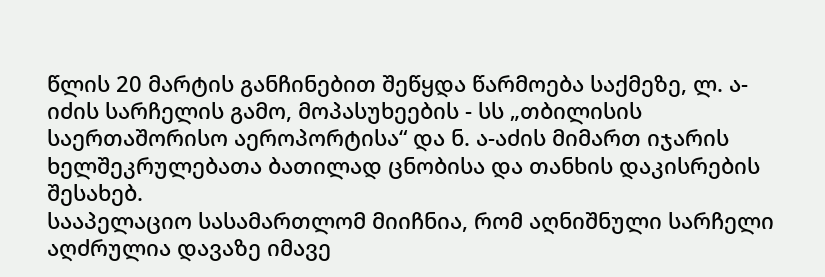წლის 20 მარტის განჩინებით შეწყდა წარმოება საქმეზე, ლ. ა-იძის სარჩელის გამო, მოპასუხეების - სს „თბილისის საერთაშორისო აეროპორტისა“ და ნ. ა-აძის მიმართ იჯარის ხელშეკრულებათა ბათილად ცნობისა და თანხის დაკისრების შესახებ.
სააპელაციო სასამართლომ მიიჩნია, რომ აღნიშნული სარჩელი აღძრულია დავაზე იმავე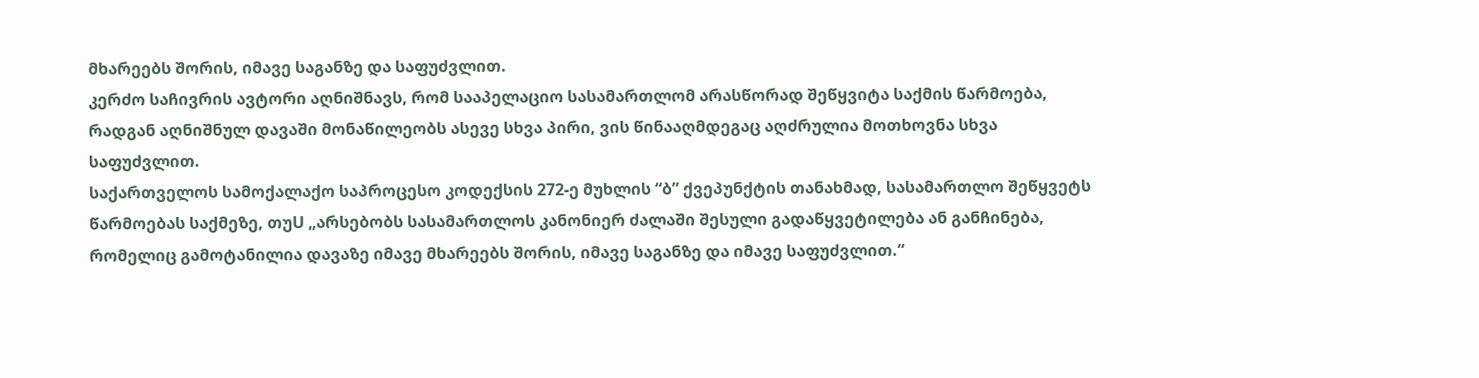მხარეებს შორის, იმავე საგანზე და საფუძვლით.
კერძო საჩივრის ავტორი აღნიშნავს, რომ სააპელაციო სასამართლომ არასწორად შეწყვიტა საქმის წარმოება, რადგან აღნიშნულ დავაში მონაწილეობს ასევე სხვა პირი, ვის წინააღმდეგაც აღძრულია მოთხოვნა სხვა საფუძვლით.
საქართველოს სამოქალაქო საპროცესო კოდექსის 272-ე მუხლის “ბ” ქვეპუნქტის თანახმად, სასამართლო შეწყვეტს წარმოებას საქმეზე, თუU „არსებობს სასამართლოს კანონიერ ძალაში შესული გადაწყვეტილება ან განჩინება, რომელიც გამოტანილია დავაზე იმავე მხარეებს შორის, იმავე საგანზე და იმავე საფუძვლით.“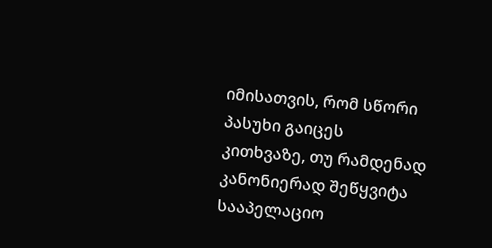იმისათვის, რომ სწორი პასუხი გაიცეს კითხვაზე, თუ რამდენად კანონიერად შეწყვიტა სააპელაციო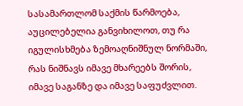სასამართლომ საქმის წარმოება, აუცილებელია განვიხილოთ, თუ რა იგულისხმება ზემოაღნიშნულ ნორმაში, რას ნიშნავს იმავე მხარეებს შორის, იმავე საგანზე და იმავე საფუძვლით.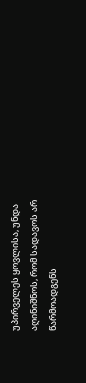უპირველეს ყოვლისა, უნდა აღინიშნოს, რომ სადავოს არ წარმოადგენს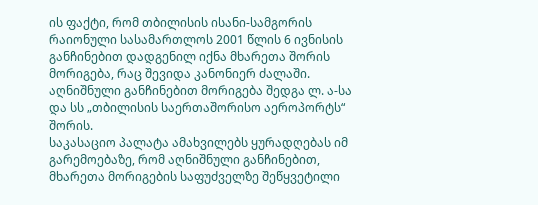ის ფაქტი, რომ თბილისის ისანი-სამგორის რაიონული სასამართლოს 2001 წლის 6 ივნისის განჩინებით დადგენილ იქნა მხარეთა შორის მორიგება, რაც შევიდა კანონიერ ძალაში. აღნიშნული განჩინებით მორიგება შედგა ლ. ა-სა და სს „თბილისის საერთაშორისო აეროპორტს“ შორის.
საკასაციო პალატა ამახვილებს ყურადღებას იმ გარემოებაზე, რომ აღნიშნული განჩინებით, მხარეთა მორიგების საფუძველზე შეწყვეტილი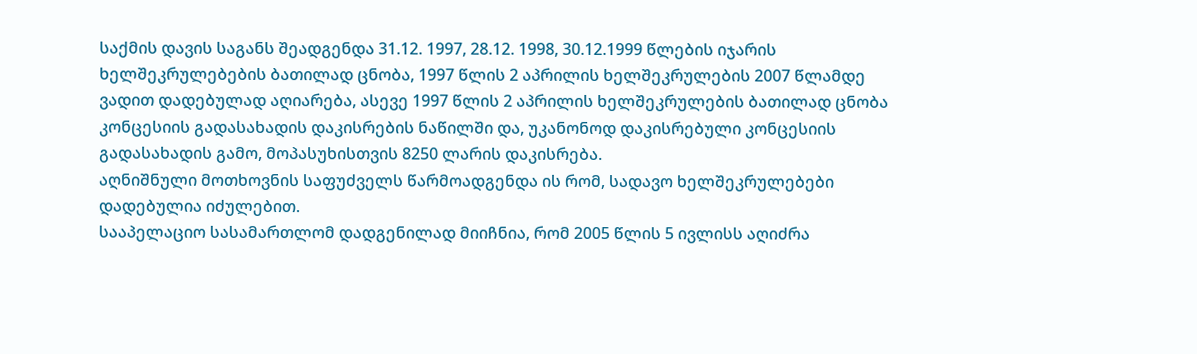საქმის დავის საგანს შეადგენდა 31.12. 1997, 28.12. 1998, 30.12.1999 წლების იჯარის ხელშეკრულებების ბათილად ცნობა, 1997 წლის 2 აპრილის ხელშეკრულების 2007 წლამდე ვადით დადებულად აღიარება, ასევე 1997 წლის 2 აპრილის ხელშეკრულების ბათილად ცნობა კონცესიის გადასახადის დაკისრების ნაწილში და, უკანონოდ დაკისრებული კონცესიის გადასახადის გამო, მოპასუხისთვის 8250 ლარის დაკისრება.
აღნიშნული მოთხოვნის საფუძველს წარმოადგენდა ის რომ, სადავო ხელშეკრულებები დადებულია იძულებით.
სააპელაციო სასამართლომ დადგენილად მიიჩნია, რომ 2005 წლის 5 ივლისს აღიძრა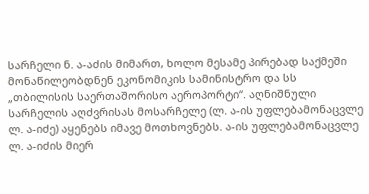სარჩელი ნ. ა-აძის მიმართ, ხოლო მესამე პირებად საქმეში მონაწილეობდნენ ეკონომიკის სამინისტრო და სს „თბილისის საერთაშორისო აეროპორტი“. აღნიშნული სარჩელის აღძვრისას მოსარჩელე (ლ. ა-ის უფლებამონაცვლე ლ. ა-იძე) აყენებს იმავე მოთხოვნებს. ა-ის უფლებამონაცვლე ლ. ა-იძის მიერ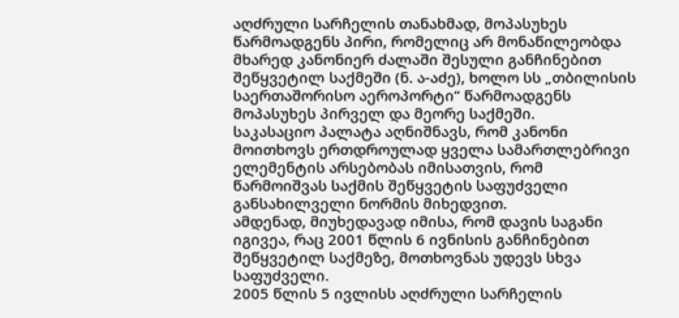აღძრული სარჩელის თანახმად, მოპასუხეს წარმოადგენს პირი, რომელიც არ მონაწილეობდა მხარედ კანონიერ ძალაში შესული განჩინებით შეწყვეტილ საქმეში (ნ. ა-აძე), ხოლო სს „თბილისის საერთაშორისო აეროპორტი“ წარმოადგენს მოპასუხეს პირველ და მეორე საქმეში.
საკასაციო პალატა აღნიშნავს, რომ კანონი მოითხოვს ერთდროულად ყველა სამართლებრივი ელემენტის არსებობას იმისათვის, რომ წარმოიშვას საქმის შეწყვეტის საფუძველი განსახილველი ნორმის მიხედვით.
ამდენად, მიუხედავად იმისა, რომ დავის საგანი იგივეა, რაც 2001 წლის 6 ივნისის განჩინებით შეწყვეტილ საქმეზე, მოთხოვნას უდევს სხვა საფუძველი.
2005 წლის 5 ივლისს აღძრული სარჩელის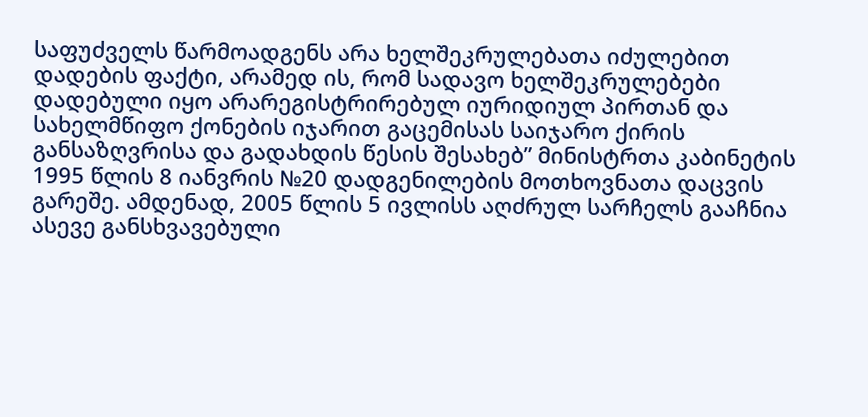საფუძველს წარმოადგენს არა ხელშეკრულებათა იძულებით დადების ფაქტი, არამედ ის, რომ სადავო ხელშეკრულებები დადებული იყო არარეგისტრირებულ იურიდიულ პირთან და სახელმწიფო ქონების იჯარით გაცემისას საიჯარო ქირის განსაზღვრისა და გადახდის წესის შესახებ” მინისტრთა კაბინეტის 1995 წლის 8 იანვრის №20 დადგენილების მოთხოვნათა დაცვის გარეშე. ამდენად, 2005 წლის 5 ივლისს აღძრულ სარჩელს გააჩნია ასევე განსხვავებული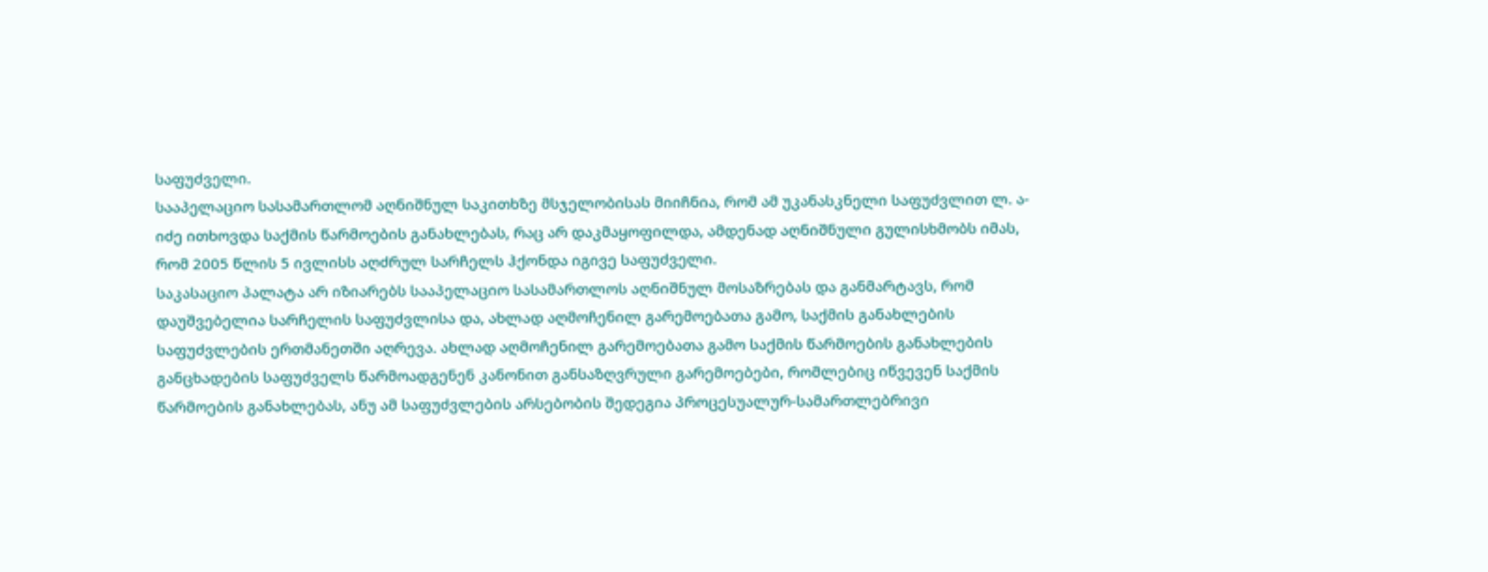საფუძველი.
სააპელაციო სასამართლომ აღნიშნულ საკითხზე მსჯელობისას მიიჩნია, რომ ამ უკანასკნელი საფუძვლით ლ. ა-იძე ითხოვდა საქმის წარმოების განახლებას, რაც არ დაკმაყოფილდა, ამდენად აღნიშნული გულისხმობს იმას, რომ 2005 წლის 5 ივლისს აღძრულ სარჩელს ჰქონდა იგივე საფუძველი.
საკასაციო პალატა არ იზიარებს სააპელაციო სასამართლოს აღნიშნულ მოსაზრებას და განმარტავს, რომ დაუშვებელია სარჩელის საფუძვლისა და, ახლად აღმოჩენილ გარემოებათა გამო, საქმის განახლების საფუძვლების ერთმანეთში აღრევა. ახლად აღმოჩენილ გარემოებათა გამო საქმის წარმოების განახლების განცხადების საფუძველს წარმოადგენენ კანონით განსაზღვრული გარემოებები, რომლებიც იწვევენ საქმის წარმოების განახლებას, ანუ ამ საფუძვლების არსებობის შედეგია პროცესუალურ-სამართლებრივი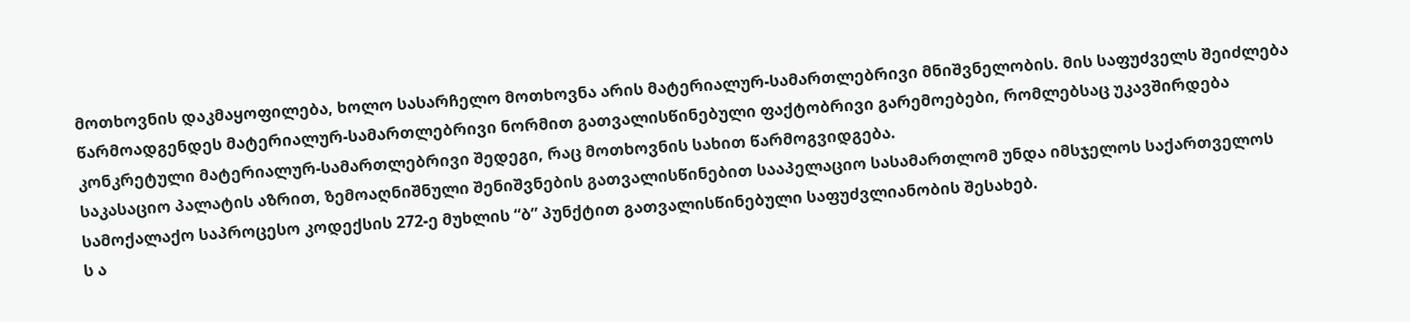მოთხოვნის დაკმაყოფილება, ხოლო სასარჩელო მოთხოვნა არის მატერიალურ-სამართლებრივი მნიშვნელობის. მის საფუძველს შეიძლება წარმოადგენდეს მატერიალურ-სამართლებრივი ნორმით გათვალისწინებული ფაქტობრივი გარემოებები, რომლებსაც უკავშირდება კონკრეტული მატერიალურ-სამართლებრივი შედეგი, რაც მოთხოვნის სახით წარმოგვიდგება.
საკასაციო პალატის აზრით, ზემოაღნიშნული შენიშვნების გათვალისწინებით სააპელაციო სასამართლომ უნდა იმსჯელოს საქართველოს სამოქალაქო საპროცესო კოდექსის 272-ე მუხლის “ბ” პუნქტით გათვალისწინებული საფუძვლიანობის შესახებ.
ს ა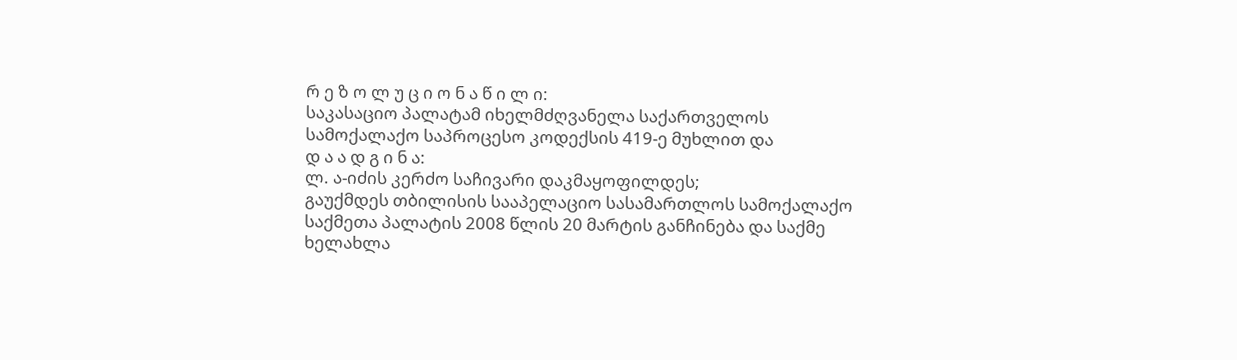რ ე ზ ო ლ უ ც ი ო ნ ა წ ი ლ ი:
საკასაციო პალატამ იხელმძღვანელა საქართველოს სამოქალაქო საპროცესო კოდექსის 419-ე მუხლით და
დ ა ა დ გ ი ნ ა:
ლ. ა-იძის კერძო საჩივარი დაკმაყოფილდეს;
გაუქმდეს თბილისის სააპელაციო სასამართლოს სამოქალაქო საქმეთა პალატის 2008 წლის 20 მარტის განჩინება და საქმე ხელახლა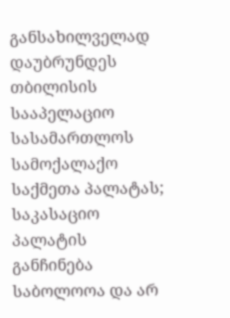განსახილველად დაუბრუნდეს თბილისის სააპელაციო სასამართლოს სამოქალაქო საქმეთა პალატას;
საკასაციო პალატის განჩინება საბოლოოა და არ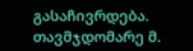გასაჩივრდება.
თავმჯდომარე მ.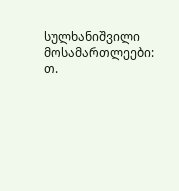სულხანიშვილი
მოსამართლეები: თ.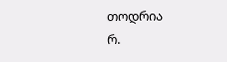თოდრია
რ.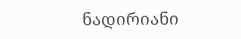ნადირიანი